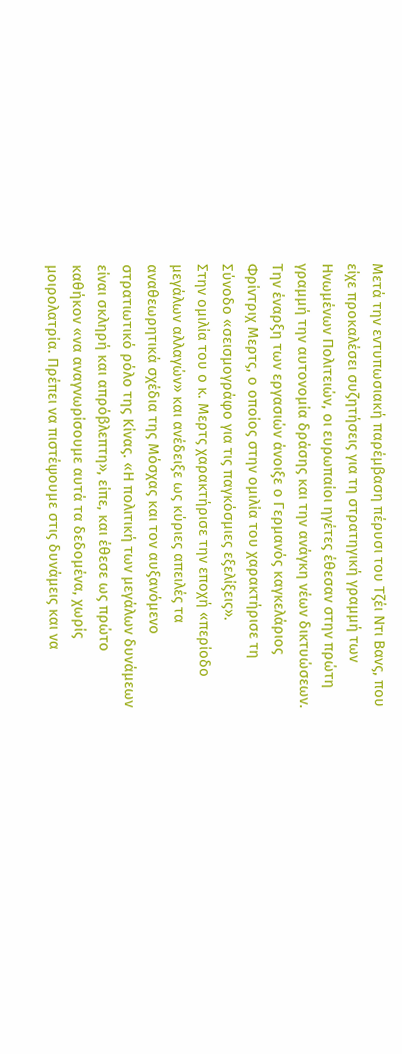Μετά την εντυπωσιακή παρέμβαση πέρυσι του Τζέι Ντι Βανς, που είχε προκαλέσει συζητήσεις για τη στρατηγική γραμμή των Ηνωμένων Πολιτειών, οι ευρωπαίοι ηγέτες έθεσαν στην πρώτη γραμμή την αυτονομία δράσης και την ανάγκη νέων δικτυώσεων.
Την έναρξη των εργασιών άνοιξε ο Γερμανός καγκελάριος Φρίντριχ Μερτς, ο οποίος στην ομιλία του χαρακτήρισε τη Σύνοδο «σεισμογράφο για τις παγκόσμιες εξελίξεις».
Στην ομιλία του ο κ. Μερτς χαρακτήρισε την εποχή «περίοδο μεγάλων αλλαγών» και ανέδειξε ως κύριες απειλές τα αναθεωρητικά σχέδια της Μόσχας και τον αυξανόμενο στρατιωτικό ρόλο της Κίνας. «Η πολιτική των μεγάλων δυνάμεων είναι σκληρή και απρόβλεπτη», είπε, και έθεσε ως πρώτο καθήκον «να αναγνωρίσουμε αυτά τα δεδομένα, χωρίς μοιρολατρία. Πρέπει να πιστέψουμε στις δυνάμεις και να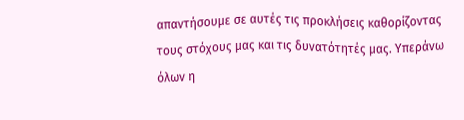απαντήσουμε σε αυτές τις προκλήσεις καθορίζοντας τους στόχους μας και τις δυνατότητές μας. Υπεράνω όλων η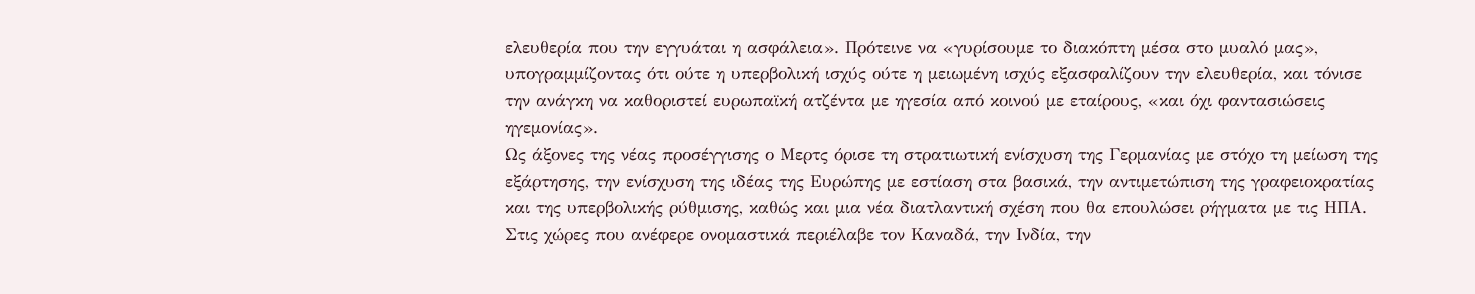ελευθερία που την εγγυάται η ασφάλεια». Πρότεινε να «γυρίσουμε το διακόπτη μέσα στο μυαλό μας», υπογραμμίζοντας ότι ούτε η υπερβολική ισχύς ούτε η μειωμένη ισχύς εξασφαλίζουν την ελευθερία, και τόνισε την ανάγκη να καθοριστεί ευρωπαϊκή ατζέντα με ηγεσία από κοινού με εταίρους, «και όχι φαντασιώσεις ηγεμονίας».
Ως άξονες της νέας προσέγγισης ο Μερτς όρισε τη στρατιωτική ενίσχυση της Γερμανίας με στόχο τη μείωση της εξάρτησης, την ενίσχυση της ιδέας της Ευρώπης με εστίαση στα βασικά, την αντιμετώπιση της γραφειοκρατίας και της υπερβολικής ρύθμισης, καθώς και μια νέα διατλαντική σχέση που θα επουλώσει ρήγματα με τις ΗΠΑ. Στις χώρες που ανέφερε ονομαστικά περιέλαβε τον Καναδά, την Ινδία, την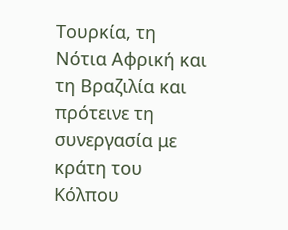Τουρκία, τη Νότια Αφρική και τη Βραζιλία και πρότεινε τη συνεργασία με κράτη του Κόλπου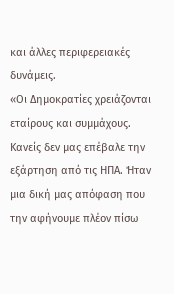και άλλες περιφερειακές δυνάμεις.
«Οι Δημοκρατίες χρειάζονται εταίρους και συμμάχους. Κανείς δεν μας επέβαλε την εξάρτηση από τις ΗΠΑ. Ήταν μια δική μας απόφαση που την αφήνουμε πλέον πίσω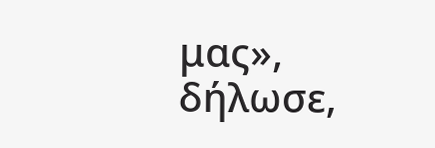μας», δήλωσε,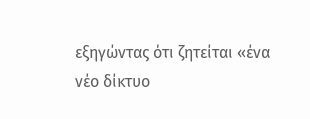εξηγώντας ότι ζητείται «ένα νέο δίκτυο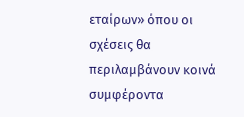εταίρων» όπου οι σχέσεις θα περιλαμβάνουν κοινά συμφέροντα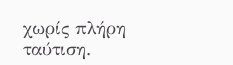χωρίς πλήρη ταύτιση.